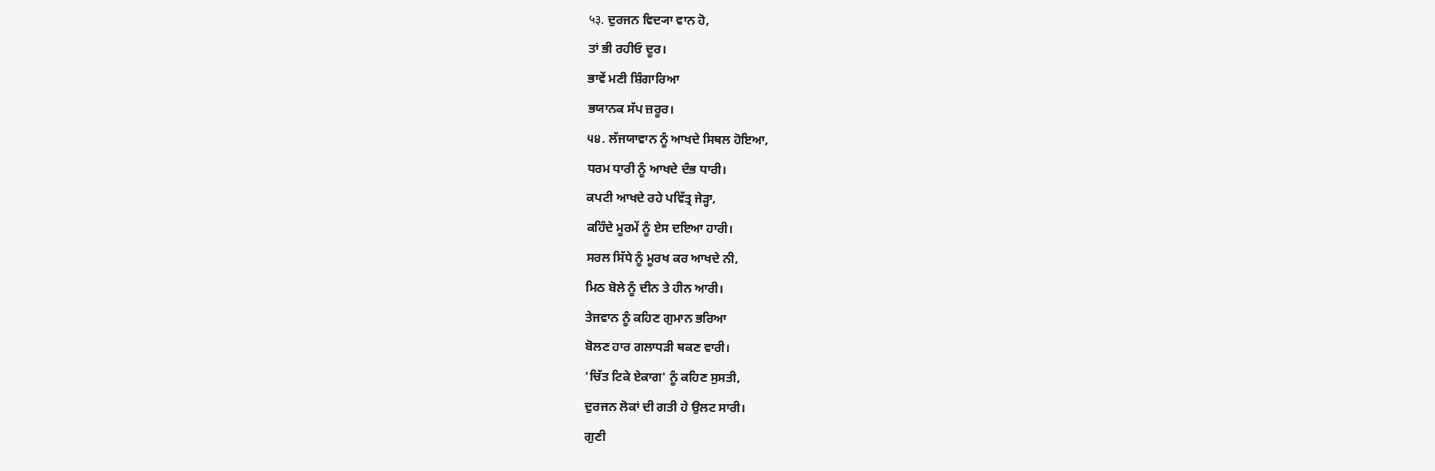५३. ਦੁਰਜਨ ਵਿਦ੍ਯਾ ਵਾਨ ਹੋ,
ਤਾਂ ਭੀ ਰਹੀਓ ਦੂਰ।
ਭਾਵੇਂ ਮਣੀ ਸ਼ਿੰਗਾਰਿਆ
ਭਯਾਨਕ ਸੱਪ ਜ਼ਰੂਰ।
੫੪. ਲੱਜਯਾਵਾਨ ਨੂੰ ਆਖਦੇ ਸਿਥਲ ਹੋਇਆ,
ਧਰਮ ਧਾਰੀ ਨੂੰ ਆਖਦੇ ਦੰਭ ਧਾਰੀ।
ਕਪਟੀ ਆਖਦੇ ਰਹੇ ਪਵਿੱਤ੍ਰ ਜੇੜ੍ਹਾ,
ਕਹਿੰਦੇ ਮੂਰਮੇਂ ਨੂੰ ਏਸ ਦਇਆ ਹਾਰੀ।
ਸਰਲ ਸਿੱਧੇ ਨੂੰ ਮੂਰਖ ਕਰ ਆਖਦੇ ਨੀ,
ਮਿਠ ਬੋਲੇ ਨੂੰ ਦੀਨ ਤੇ ਹੀਨ ਆਰੀ।
ਤੇਜਵਾਨ ਨੂੰ ਕਹਿਣ ਗੁਮਾਨ ਭਰਿਆ
ਬੋਲਣ ਹਾਰ ਗਲਾਧੜੀ ਥਕਣ ਵਾਰੀ।
'ਚਿੱਤ ਟਿਕੇ ਏਕਾਗ' ਨੂੰ ਕਹਿਣ ਸੁਸਤੀ,
ਦੁਰਜਨ ਲੋਕਾਂ ਦੀ ਗਤੀ ਹੇ ਉਲਟ ਸਾਰੀ।
ਗੁਣੀ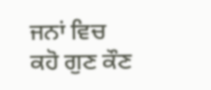ਜਨਾਂ ਵਿਚ ਕਹੋ ਗੁਣ ਕੌਣ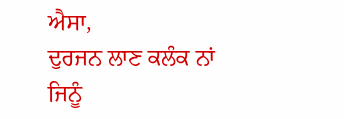ਐਸਾ,
ਦੁਰਜਨ ਲਾਣ ਕਲੰਕ ਨਾਂ ਜਿਨੂੰ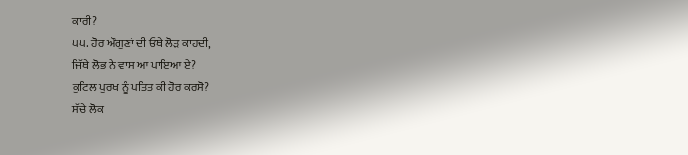ਕਾਰੀ?
੫੫. ਹੋਰ ਔਗੁਣਾਂ ਦੀ ਓਥੇ ਲੋੜ ਕਾਹਦੀ,
ਜਿੱਥੇ ਲੋਭ ਨੇ ਵਾਸ ਆ ਪਾਇਆ ਏ?
ਕੁਟਿਲ ਪੁਰਖ ਨੂੰ ਪਤਿਤ ਕੀ ਹੋਰ ਕਰਸੋ?
ਸੱਚੇ ਲੋਕ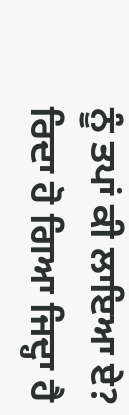ਨੂੰ ਤਪਾਂ ਕੀ ਲਾਇਆ ਏ?
ਰਿਦਾ ਹੋ ਗਿਆ ਜਿਦ੍ਹਾ ਹੈ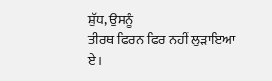ਸ਼ੁੱਧ, ਉਸਨੂੰ
ਤੀਰਥ ਫਿਰਨ ਫਿਰ ਨਹੀਂ ਲੁੜਾਇਆ ਏ।